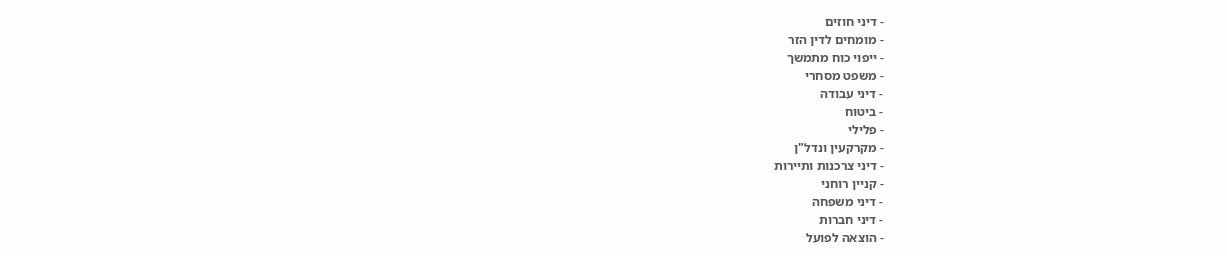- דיני חוזים
- מומחים לדין הזר
- ייפוי כוח מתמשך
- משפט מסחרי
- דיני עבודה
- ביטוח
- פלילי
- מקרקעין ונדל"ן
- דיני צרכנות ותיירות
- קניין רוחני
- דיני משפחה
- דיני חברות
- הוצאה לפועל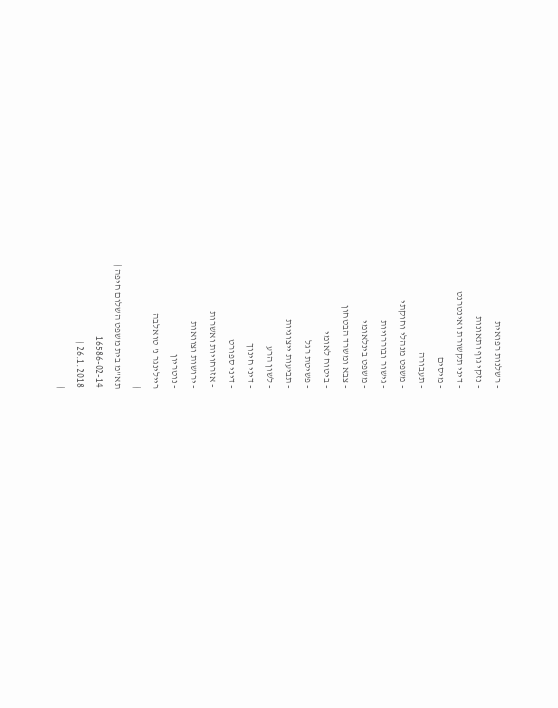- רשלנות רפואית
- נזקי גוף ותאונות
- דיני תקשורת ואינטרנט
- מיסים
- תעבורה
- משפט מנהלי וחוקתי
- גישור ובוררויות
- משפט בינלאומי
- צבא ומשרד הבטחון
- ביטוח לאומי
- פשיטת רגל
- תביעות ייצוגיות
- לשון הרע
- דיני חינוך
- דיני ספורט
- אזרחויות ואשרות
- ירושות וצוואות
- נוטריון
ריילינגר נ' טואלבה
|
תא"מ בית משפט השלום חיפה |
16586-02-14
26.1.2018 |
|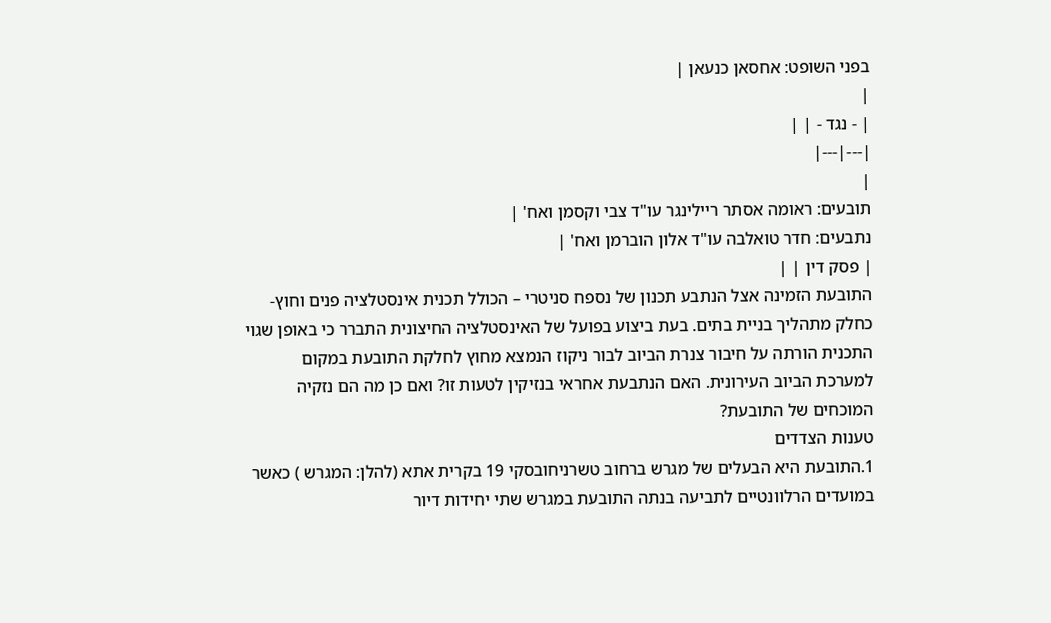בפני השופט: אחסאן כנעאן |
|
| - נגד - | |
|---|---|
|
תובעים: ראומה אסתר ריילינגר עו"ד צבי וקסמן ואח' |
נתבעים: חדר טואלבה עו"ד אלון הוברמן ואח' |
| פסק דין | |
התובעת הזמינה אצל הנתבע תכנון של נספח סניטרי – הכולל תכנית אינסטלציה פנים וחוץ- כחלק מתהליך בניית בתים. בעת ביצוע בפועל של האינסטלציה החיצונית התברר כי באופן שגוי התכנית הורתה על חיבור צנרת הביוב לבור ניקוז הנמצא מחוץ לחלקת התובעת במקום למערכת הביוב העירונית. האם הנתבעת אחראי בנזיקין לטעות זו? ואם כן מה הם נזקיה המוכחים של התובעת?
טענות הצדדים
1.התובעת היא הבעלים של מגרש ברחוב טשרניחובסקי 19 בקרית אתא (להלן: המגרש ) כאשר במועדים הרלוונטיים לתביעה בנתה התובעת במגרש שתי יחידות דיור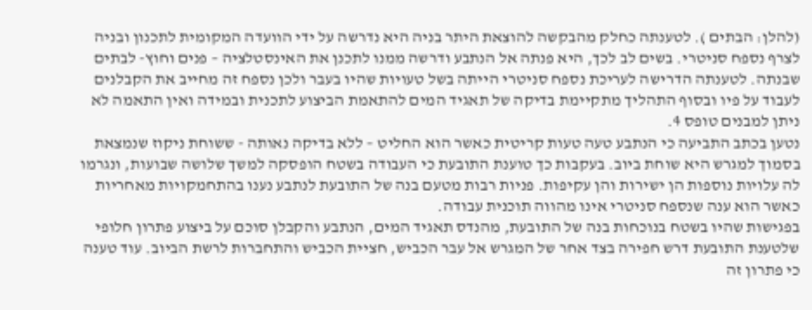(להלן: הבתים ). לטענתה כחלק מהבקשה להוצאת היתר בניה היא נדרשה על ידי הוועדה המקומית לתכנון ובניה לצרף נספח סניטרי. בשים לב לכך, היא פנתה אל הנתבע ודרשה ממנו לתכנן את האינסטלציה – פנים וחוץ- לבתים שבנתה. לטענתה הדרישה לעריכת נספח סניטרי הייתה בשל טעויות שהיו בעבר ולכן נספח זה מחייב את הקבלנים לעבוד על פיו ובסוף התהליך מתקיימת בדיקה של תאגיד המים להתאמת הביצוע לתכנית ובמידה ואין התאמה לא ניתן למבנים טופס 4.
נטען בכתב התביעה כי הנתבע טעה טעות קריטית כאשר הוא החליט – ללא בדיקה נאותה - ששוחת ניקוז שנמצאת בסמוך למגרש היא שוחת ביוב. בעקבות כך טוענת התובעת כי העבודה בשטח הופסקה למשך שלושה שבועות, ונגרמו לה עלויות נוספות הן ישירות והן עקיפות. פניות רבות מטעם בנה של התובעת לנתבע נענו בהתחמקויות מאחריות כאשר הוא ענה שנספח סניטרי אינו מהווה תוכנית עבודה.
בפגישות שהיו בשטח בנוכחות בנה של התובעת, מהנדס תאגיד המים, הנתבע והקבלן סוכם על ביצוע פתרון חלופי שלטענת התובעת דרש חפירה בצד אחר של המגרש אל עבר הכביש, חציית הכביש והתחברות לרשת הביוב. עוד טענה כי פתרון זה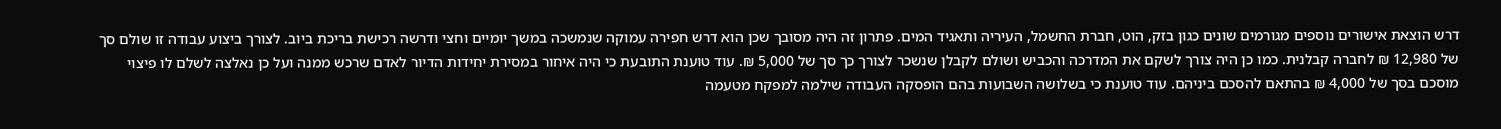דרש הוצאת אישורים נוספים מגורמים שונים כגון בזק, הוט, חברת החשמל, העיריה ותאגיד המים. פתרון זה היה מסובך שכן הוא דרש חפירה עמוקה שנמשכה במשך יומיים וחצי ודרשה רכישת בריכת ביוב. לצורך ביצוע עבודה זו שולם סך של 12,980 ₪ לחברה קבלנית. כמו כן היה צורך לשקם את המדרכה והכביש ושולם לקבלן שנשכר לצורך כך סך של 5,000 ₪. עוד טוענת התובעת כי היה איחור במסירת יחידות הדיור לאדם שרכש ממנה ועל כן נאלצה לשלם לו פיצוי מוסכם בסך של 4,000 ₪ בהתאם להסכם ביניהם. עוד טוענת כי בשלושה השבועות בהם הופסקה העבודה שילמה למפקח מטעמה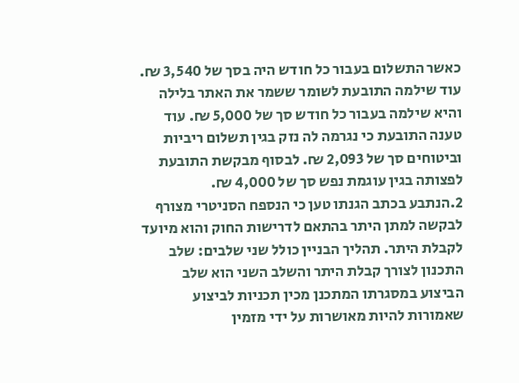כאשר התשלום בעבור כל חודש היה בסך של 3,540 ₪. עוד שילמה התובעת לשומר ששמר את האתר בלילה והיא שילמה בעבור כל חודש סך של 5,000 ₪. עוד טענה התובעת כי נגרמה לה נזק בגין תשלום ריביות וביטוחים סך של 2,093 ₪. לבסוף מבקשת התובעת לפצותה בגין עוגמת נפש סך של 4,000 ₪.
2.הנתבע בכתב הגנתו טען כי הנספח הסניטרי מצורף לבקשה למתן היתר בהתאם לדרישות החוק והוא מיועד לקבלת היתר. תהליך הבניין כולל שני שלבים: שלב התכנון לצורך קבלת היתר והשלב השני הוא שלב הביצוע במסגרתו המתכנן מכין תכניות לביצוע שאמורות להיות מאושרות על ידי מזמין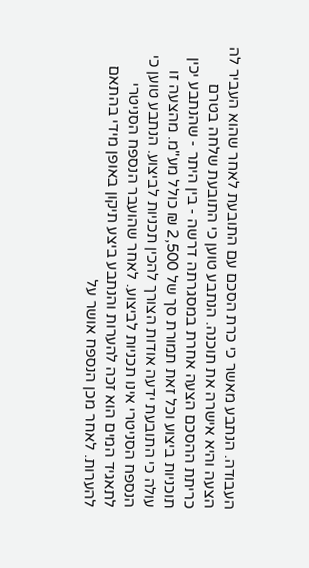העבודה. הנתבע מאשר כי כרת הסכם עם התובעת לאחר שהוא העביר לה הצעה והיא אישרה את תוכנה. הנתבע טוען כי התובעת שלחה בטרם כריתת ההסכם הצעה אחרת במסגרתה דרשה - בין היתר - שהנתבע יכין תוכניות ביצוע וכל זאת תמורת סך של 2,500 ₪ כולל מע"מ. מהצעה זו עולה כי התובעת ידעה אודות הצורך להכין תכניות לביצוע. הנתבע טוען כי הנספח הסניטרי אינו תכניות לביצוע. לאחר שהועבר הנספח הסניטרי לתאגיד המים הוא זכה להערות והנתבע ביצע תיקון באופן מידי בהתאם להערות. לאחר מכן הנספח אושר על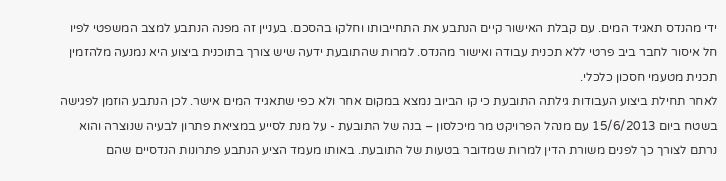ידי מהנדס תאגיד המים. עם קבלת האישור קיים הנתבע את התחייבותו וחלקו בהסכם. בעניין זה מפנה הנתבע למצב המשפטי לפיו חל איסור לחבר ביב פרטי ללא תכנית עבודה ואישור מהנדס. למרות שהתובעת ידעה שיש צורך בתוכנית ביצוע היא נמנעה מלהזמין תכנית מטעמי חסכון כלכלי.
לאחר תחילת ביצוע העבודות גילתה התובעת כי קו הביוב נמצא במקום אחר ולא כפי שתאגיד המים אישר. לכן הנתבע הוזמן לפגישה בשטח ביום 15/6/2013 עם מנהל הפרויקט מר מיכלסון – בנה של התובעת - על מנת לסייע במציאת פתרון לבעיה שנוצרה והוא נרתם לצורך כך לפנים משורת הדין למרות שמדובר בטעות של התובעת. באותו מעמד הציע הנתבע פתרונות הנדסיים שהם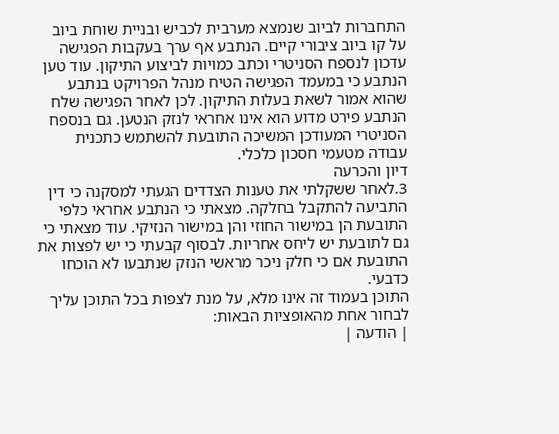התחברות לביוב שנמצא מערבית לכביש ובניית שוחת ביוב על קו ביוב ציבורי קיים. הנתבע אף ערך בעקבות הפגישה עדכון לנספח הסניטרי וכתב כמויות לביצוע התיקון. עוד טען הנתבע כי במעמד הפגישה הטיח מנהל הפרויקט בנתבע שהוא אמור לשאת בעלות התיקון. לכן לאחר הפגישה שלח הנתבע פירט מדוע הוא אינו אחראי לנזק הנטען. גם בנספח הסניטרי המעודכן המשיכה התובעת להשתמש כתכנית עבודה מטעמי חסכון כלכלי.
דיון והכרעה
3.לאחר ששקלתי את טענות הצדדים הגעתי למסקנה כי דין התביעה להתקבל בחלקה. מצאתי כי הנתבע אחראי כלפי התובעת הן במישור החוזי והן במישור הנזיקי. עוד מצאתי כי גם לתובעת יש ליחס אחריות. לבסוף קבעתי כי יש לפצות את התובעת אם כי חלק ניכר מראשי הנזק שנתבעו לא הוכחו כדבעי.
התוכן בעמוד זה אינו מלא, על מנת לצפות בכל התוכן עליך לבחור אחת מהאופציות הבאות:
| הודעה |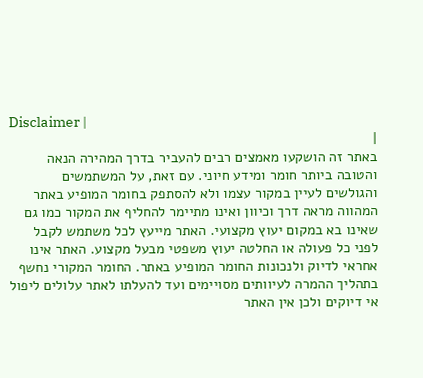Disclaimer |
|
באתר זה הושקעו מאמצים רבים להעביר בדרך המהירה הנאה והטובה ביותר חומר ומידע חיוני. עם זאת, על המשתמשים והגולשים לעיין במקור עצמו ולא להסתפק בחומר המופיע באתר המהווה מראה דרך וכיוון ואינו מתיימר להחליף את המקור כמו גם שאינו בא במקום יעוץ מקצועי. האתר מייעץ לכל משתמש לקבל לפני כל פעולה או החלטה יעוץ משפטי מבעל מקצוע. האתר אינו אחראי לדיוק ולנכונות החומר המופיע באתר. החומר המקורי נחשף בתהליך ההמרה לעיוותים מסויימים ועד להעלתו לאתר עלולים ליפול אי דיוקים ולכן אין האתר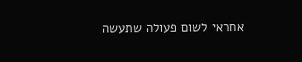אחראי לשום פעולה שתעשה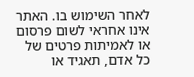לאחר השימוש בו. האתר אינו אחראי לשום פרסום או לאמיתות פרטים של כל אדם, תאגיד או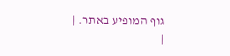גוף המופיע באתר. |
|